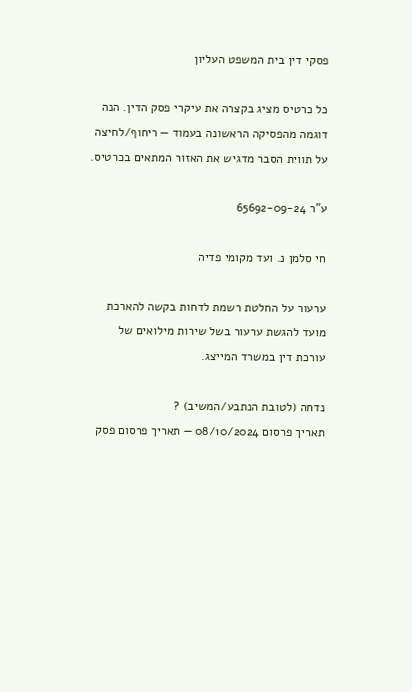פסקי דין בית המשפט העליון

כל כרטיס מציג בקצרה את עיקרי פסק הדין. הנה דוגמה מהפסיקה הראשונה בעמוד — ריחוף/לחיצה על תווית הסבר מדגיש את האזור המתאים בכרטיס.

ע"ר 65692-09-24

חי סלמן נ. ועד מקומי פדיה

ערעור על החלטת רשמת לדחות בקשה להארכת מועד להגשת ערעור בשל שירות מילואים של עורכת דין במשרד המייצג.

נדחה (לטובת הנתבע/המשיב) ?
תאריך פרסום 08/10/2024 — תאריך פרסום פסק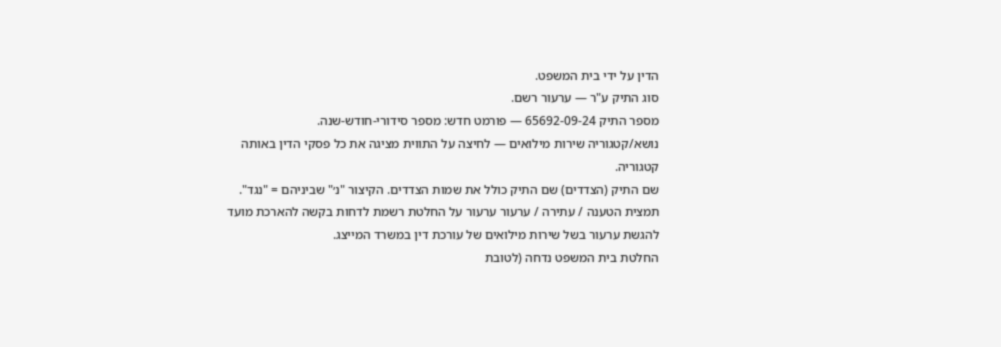הדין על ידי בית המשפט.
סוג התיק ע"ר — ערעור רשם.
מספר התיק 65692-09-24 — פורמט חדש: מספר סידורי-חודש-שנה.
נושא/קטגוריה שירות מילואים — לחיצה על התווית מציגה את כל פסקי הדין באותה קטגוריה.
שם התיק (הצדדים) שם התיק כולל את שמות הצדדים. הקיצור "נ׳" שביניהם = "נגד".
תמצית הטענה / עתירה / ערעור ערעור על החלטת רשמת לדחות בקשה להארכת מועד להגשת ערעור בשל שירות מילואים של עורכת דין במשרד המייצג.
החלטת בית המשפט נדחה (לטובת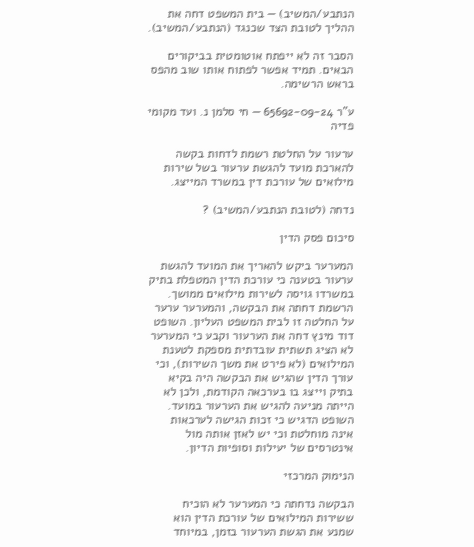הנתבע/המשיב) — בית המשפט דחה את ההליך לטובת הצד שכנגד (הנתבע/המשיב).

הסבר זה לא ייפתח אוטומטית בביקורים הבאים. תמיד אפשר לפתוח אותו שוב מהפס בראש הרשימה.

ע"ר 65692-09-24 — חי סלמן נ. ועד מקומי פדיה

ערעור על החלטת רשמת לדחות בקשה להארכת מועד להגשת ערעור בשל שירות מילואים של עורכת דין במשרד המייצג.

נדחה (לטובת הנתבע/המשיב) ?

סיכום פסק הדין

המערער ביקש להאריך את המועד להגשת ערעור בטענה כי עורכת הדין המטפלת בתיק במשרדו גויסה לשירות מילואים ממושך. הרשמת דחתה את הבקשה, והמערער ערער על החלטה זו לבית המשפט העליון. השופט דוד מינץ דחה את הערעור וקבע כי המערער לא הציג תשתית עובדתית מספקת לטענת המילואים (לא פירט את משך השירות), וכי עורך הדין שהגיש את הבקשה היה בקיא בתיק וייצג בו בערכאה הקודמת, ולכן לא הייתה מניעה להגיש את הערעור במועד. השופט הדגיש כי זכות הגישה לערכאות אינה מוחלטת וכי יש לאזן אותה מול אינטרסים של יעילות וסופיות הדיון.

הנימוק המרכזי

הבקשה נדחתה כי המערער לא הוכיח ששירות המילואים של עורכת הדין הוא שמנע את הגשת הערעור בזמן, במיוחד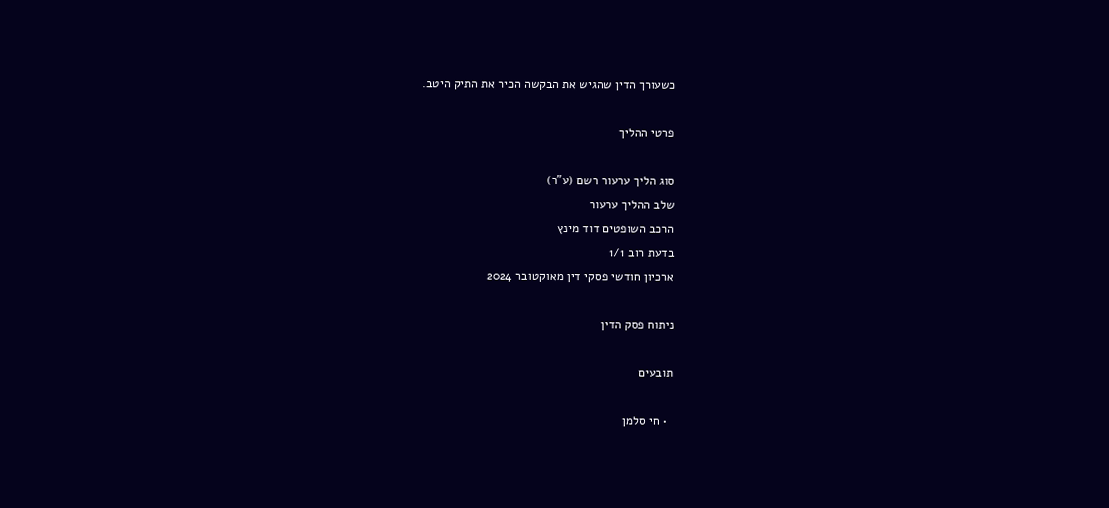כשעורך הדין שהגיש את הבקשה הכיר את התיק היטב.

פרטי ההליך

סוג הליך ערעור רשם (ע"ר)
שלב ההליך ערעור
הרכב השופטים דוד מינץ
בדעת רוב 1/1
ארכיון חודשי פסקי דין מאוקטובר 2024

ניתוח פסק הדין

תובעים

  • חי סלמן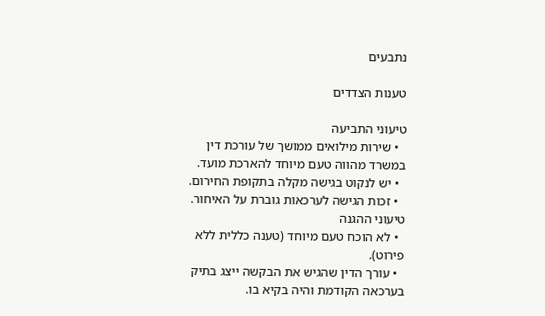נתבעים

טענות הצדדים

טיעוני התביעה
  • שירות מילואים ממושך של עורכת דין במשרד מהווה טעם מיוחד להארכת מועד.
  • יש לנקוט בגישה מקלה בתקופת החירום.
  • זכות הגישה לערכאות גוברת על האיחור.
טיעוני ההגנה
  • לא הוכח טעם מיוחד (טענה כללית ללא פירוט).
  • עורך הדין שהגיש את הבקשה ייצג בתיק בערכאה הקודמת והיה בקיא בו.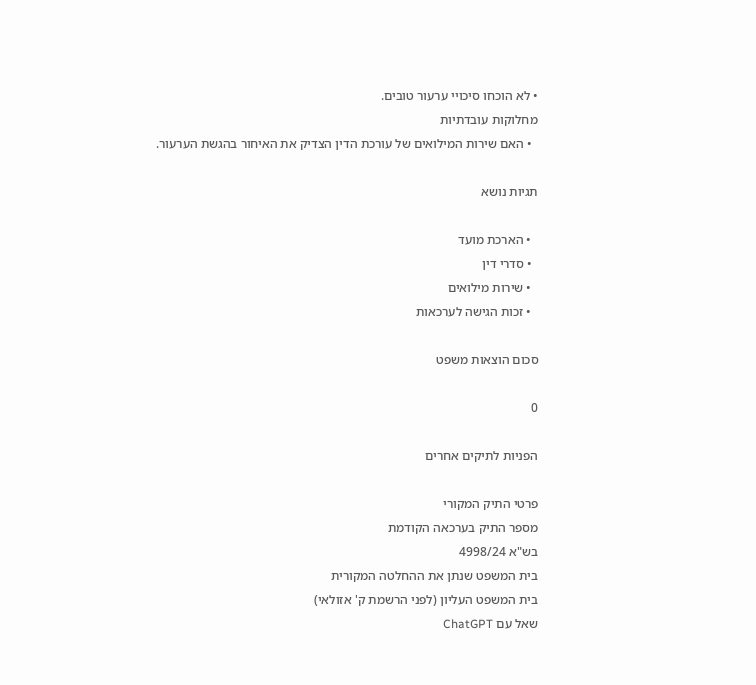• לא הוכחו סיכויי ערעור טובים.
מחלוקות עובדתיות
  • האם שירות המילואים של עורכת הדין הצדיק את האיחור בהגשת הערעור.

תגיות נושא

  • הארכת מועד
  • סדרי דין
  • שירות מילואים
  • זכות הגישה לערכאות

סכום הוצאות משפט

0

הפניות לתיקים אחרים

פרטי התיק המקורי
מספר התיק בערכאה הקודמת
בש"א 4998/24
בית המשפט שנתן את ההחלטה המקורית
בית המשפט העליון (לפני הרשמת ק' אזולאי)
שאל עם ChatGPT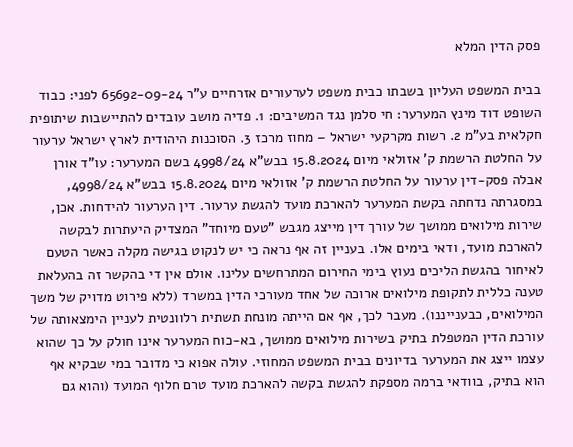פסק הדין המלא

בבית המשפט העליון בשבתו כבית משפט לערעורים אזרחיים ע"ר 65692-09-24 לפני: כבוד השופט דוד מינץ המערער: חי סלמן נגד המשיבים: 1. פדיה מושב עובדים להתיישבות שיתופית חקלאית בע"מ 2. רשות מקרקעי ישראל – מחוז מרכז 3. הסוכנות היהודית לארץ ישראל ערעור על החלטת הרשמת ק' אזולאי מיום 15.8.2024 בבש"א 4998/24 בשם המערער: עו"ד אורן אבלה פסק-דין ערעור על החלטת הרשמת ק' אזולאי מיום 15.8.2024 בבש"א 4998/24, במסגרתה נדחתה בקשת המערער להארכת מועד להגשת ערעור. דין הערעור להידחות. אכן, שירות מילואים ממושך של עורך דין מייצג מגבש "טעם מיוחד" המצדיק היעתרות לבקשה להארכת מועד, ודאי בימים אלו. בעניין זה אף נראה כי יש לנקוט בגישה מקלה כאשר הטעם לאיחור בהגשת הליכים נעוץ בימי החירום המתרחשים עלינו. אולם אין די בהקשר זה בהעלאת טענה כללית לתקופת מילואים ארוכה של אחד מעורכי הדין במשרד (ללא פירוט מדויק של משך המילואים, כבענייננו). מעבר לכך, אף אם הייתה מונחת תשתית רלוונטית לעניין הימצאותה של עורכת הדין המטפלת בתיק בשירות מילואים ממושך, בא-כוח המערער אינו חולק על כך שהוא עצמו ייצג את המערער בדיונים בבית המשפט המחוזי. עולה אפוא כי מדובר במי שבקיא אף הוא בתיק, בוודאי ברמה מספקת להגשת בקשה להארכת מועד טרם חלוף המועד (והוא גם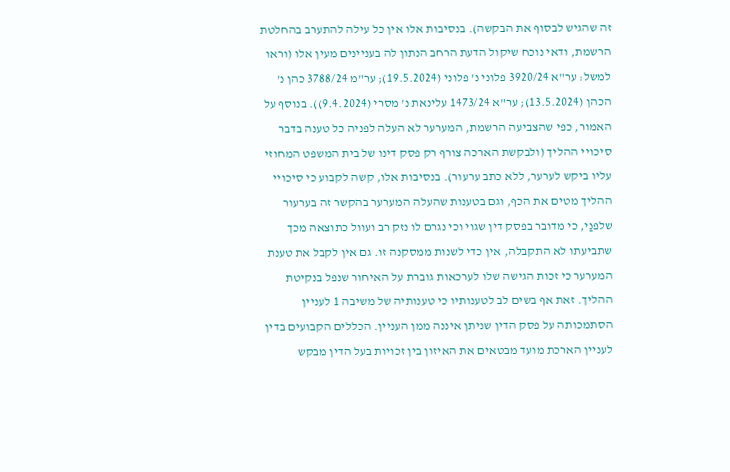זה שהגיש לבסוף את הבקשה). בנסיבות אלו אין כל עילה להתערב בהחלטת הרשמת, ודאי נוכח שיקול הדעת הרחב הנתון לה בעניינים מעין אלו (וראו למשל: ער"א 3920/24 פלוני נ' פלוני (19.5.2024); ער"מ 3788/24 כהן נ' הכהן (13.5.2024); ער"א 1473/24 עלינאת נ' מסרי (9.4.2024)). בנוסף על האמור, כפי שהצביעה הרשמת, המערער לא העלה לפניה כל טענה בדבר סיכויי ההליך (ולבקשת הארכה צורף רק פסק דינו של בית המשפט המחוזי עליו ביקש לערער, ללא כתב ערעור). בנסיבות אלו, קשה לקבוע כי סיכויי ההליך מטים את הכף, וגם בטענות שהעלה המערער בהקשר זה בערעור שלפנַי, כי מדובר בפסק דין שגוי וכי נגרם לו נזק רב ועוול כתוצאה מכך שתביעתו לא התקבלה, אין כדי לשנות ממסקנה זו. גם אין לקבל את טענת המערער כי זכות הגישה שלו לערכאות גוברת על האיחור שנפל בנקיטת ההליך. זאת אף בשים לב לטענותיו כי טענותיה של משיבה 1 לעניין הסתמכותה על פסק הדין שניתן איננה ממן העניין. הכללים הקבועים בדין לעניין הארכת מועד מבטאים את האיזון בין זכויות בעל הדין מבקש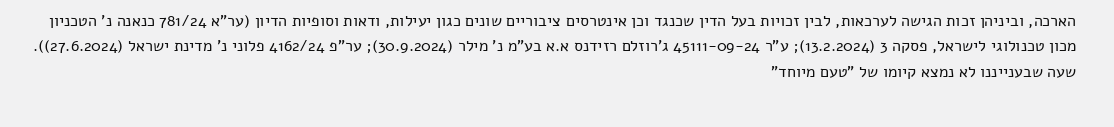הארכה, וביניהן זכות הגישה לערכאות, לבין זכויות בעל הדין שכנגד וכן אינטרסים ציבוריים שונים כגון יעילות, ודאות וסופיות הדיון (ער"א 781/24 כנאנה נ' הטכניון מכון טכנולוגי לישראל, פסקה 3 (13.2.2024); ע"ר 45111-09-24 ג'רוזלם רזידנס א.א בע"מ נ' מילר (30.9.2024); ער"פ 4162/24 פלוני נ' מדינת ישראל (27.6.2024)). שעה שבענייננו לא נמצא קיומו של "טעם מיוחד"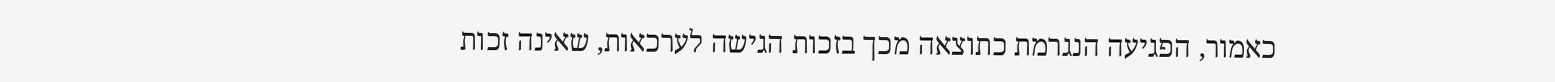כאמור, הפגיעה הנגרמת כתוצאה מכך בזכות הגישה לערכאות, שאינה זכות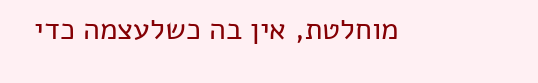מוחלטת, אין בה כשלעצמה כדי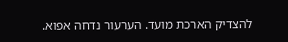להצדיק הארכת מועד. הערעור נדחה אפוא.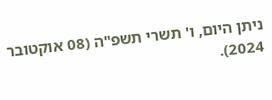ניתן היום, ו' תשרי תשפ"ה (08 אוקטובר 2024).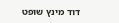דוד מינץ שופט